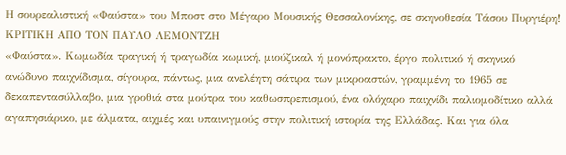Η σουρεαλιστική «Φαύστα» του Μποστ στο Μέγαρο Μουσικής Θεσσαλονίκης, σε σκηνοθεσία Τάσου Πυργιέρη!
ΚΡΙΤΙΚΗ ΑΠΟ ΤΟΝ ΠΑΥΛΟ ΛΕΜΟΝΤΖΗ
«Φαύστα». Κωμωδία τραγική ή τραγωδία κωμική, μιούζικαλ ή μονόπρακτο, έργο πολιτικό ή σκηνικό ανώδυνο παιχνίδισμα, σίγουρα, πάντως, μια ανελέητη σάτιρα των μικροαστών, γραμμένη το 1965 σε δεκαπεντασύλλαβο, μια γροθιά στα μούτρα του καθωσπρεπισμού, ένα ολόχαρο παιχνίδι παλιομοδίτικο αλλά αγαπησιάρικο, με άλματα, αιχμές και υπαινιγμούς στην πολιτική ιστορία της Ελλάδας. Και για όλα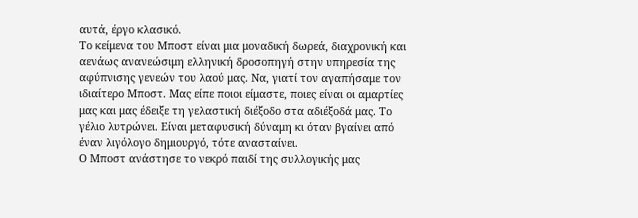αυτά, έργο κλασικό.
Το κείμενα του Μποστ είναι μια μοναδική δωρεά, διαχρονική και αενάως ανανεώσιμη ελληνική δροσοπηγή στην υπηρεσία της αφύπνισης γενεών του λαού μας. Να, γιατί τον αγαπήσαμε τον ιδιαίτερο Μποστ. Μας είπε ποιοι είμαστε, ποιες είναι οι αμαρτίες μας και μας έδειξε τη γελαστική διέξοδο στα αδιέξοδά μας. Το γέλιο λυτρώνει. Είναι μεταφυσική δύναμη κι όταν βγαίνει από έναν λιγόλογο δημιουργό, τότε ανασταίνει.
Ο Μποστ ανάστησε το νεκρό παιδί της συλλογικής μας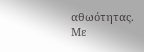αθωότητας. Με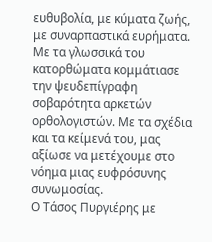ευθυβολία, με κύματα ζωής, με συναρπαστικά ευρήματα. Με τα γλωσσικά του κατορθώματα κομμάτιασε την ψευδεπίγραφη σοβαρότητα αρκετών ορθολογιστών. Με τα σχέδια και τα κείμενά του, μας αξίωσε να μετέχουμε στο νόημα μιας ευφρόσυνης συνωμοσίας.
Ο Τάσος Πυργιέρης με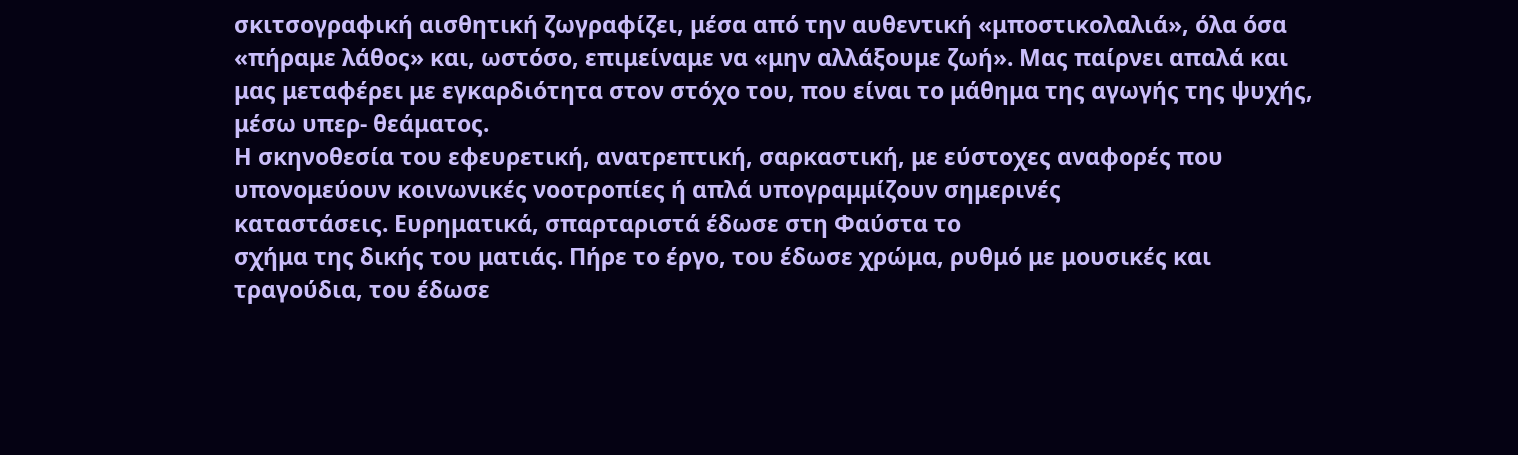σκιτσογραφική αισθητική ζωγραφίζει, μέσα από την αυθεντική «μποστικολαλιά», όλα όσα «πήραμε λάθος» και, ωστόσο, επιμείναμε να «μην αλλάξουμε ζωή». Μας παίρνει απαλά και μας μεταφέρει με εγκαρδιότητα στον στόχο του, που είναι το μάθημα της αγωγής της ψυχής, μέσω υπερ- θεάματος.
Η σκηνοθεσία του εφευρετική, ανατρεπτική, σαρκαστική, με εύστοχες αναφορές που
υπονομεύουν κοινωνικές νοοτροπίες ή απλά υπογραμμίζουν σημερινές
καταστάσεις. Ευρηματικά, σπαρταριστά έδωσε στη Φαύστα το
σχήμα της δικής του ματιάς. Πήρε το έργο, του έδωσε χρώμα, ρυθμό με μουσικές και τραγούδια, του έδωσε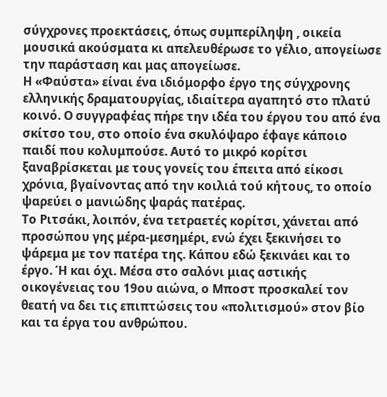σύγχρονες προεκτάσεις, όπως συμπερίληψη , οικεία μουσικά ακούσματα κι απελευθέρωσε το γέλιο, απογείωσε την παράσταση και μας απογείωσε.
Η «Φαύστα» είναι ένα ιδιόμορφο έργο της σύγχρονης ελληνικής δραματουργίας, ιδιαίτερα αγαπητό στο πλατύ κοινό. Ο συγγραφέας πήρε την ιδέα του έργου του από ένα σκίτσο του, στο οποίο ένα σκυλόψαρο έφαγε κάποιο παιδί που κολυμπούσε. Αυτό το μικρό κορίτσι ξαναβρίσκεται με τους γονείς του έπειτα από είκοσι χρόνια, βγαίνοντας από την κοιλιά τού κήτους, το οποίο ψαρεύει ο μανιώδης ψαράς πατέρας.
Το Ριτσάκι, λοιπόν, ένα τετραετές κορίτσι, χάνεται από προσώπου γης μέρα-μεσημέρι, ενώ έχει ξεκινήσει το ψάρεμα με τον πατέρα της. Κάπου εδώ ξεκινάει και το έργο. Ή και όχι. Μέσα στο σαλόνι μιας αστικής οικογένειας του 19ου αιώνα, ο Μποστ προσκαλεί τον θεατή να δει τις επιπτώσεις του «πολιτισμού» στον βίο και τα έργα του ανθρώπου.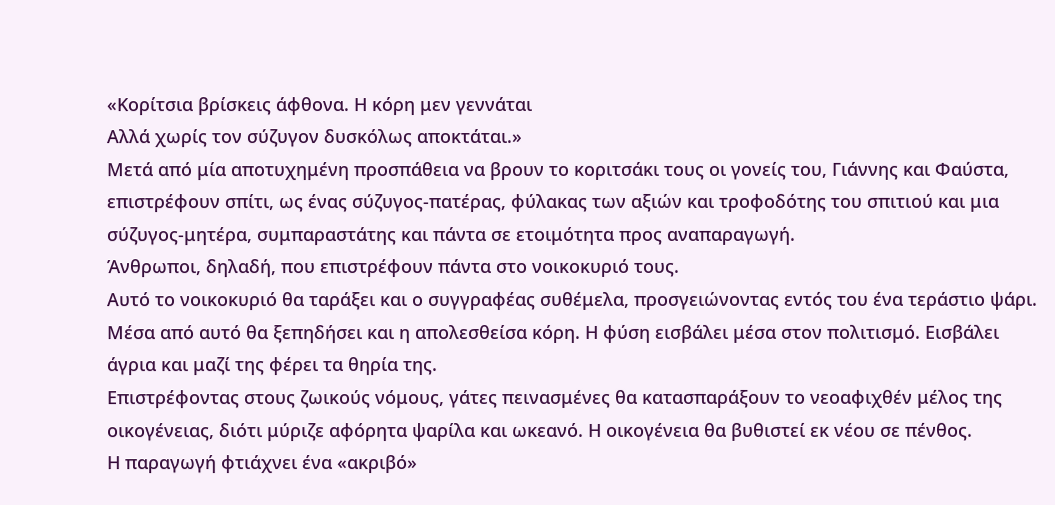«Κορίτσια βρίσκεις άφθονα. Η κόρη μεν γεννάται
Αλλά χωρίς τον σύζυγον δυσκόλως αποκτάται.»
Μετά από μία αποτυχημένη προσπάθεια να βρουν το κοριτσάκι τους οι γονείς του, Γιάννης και Φαύστα, επιστρέφουν σπίτι, ως ένας σύζυγος-πατέρας, φύλακας των αξιών και τροφοδότης του σπιτιού και μια σύζυγος-μητέρα, συμπαραστάτης και πάντα σε ετοιμότητα προς αναπαραγωγή.
Άνθρωποι, δηλαδή, που επιστρέφουν πάντα στο νοικοκυριό τους.
Αυτό το νοικοκυριό θα ταράξει και ο συγγραφέας συθέμελα, προσγειώνοντας εντός του ένα τεράστιο ψάρι. Μέσα από αυτό θα ξεπηδήσει και η απολεσθείσα κόρη. Η φύση εισβάλει μέσα στον πολιτισμό. Εισβάλει άγρια και μαζί της φέρει τα θηρία της.
Επιστρέφοντας στους ζωικούς νόμους, γάτες πεινασμένες θα κατασπαράξουν το νεοαφιχθέν μέλος της οικογένειας, διότι μύριζε αφόρητα ψαρίλα και ωκεανό. Η οικογένεια θα βυθιστεί εκ νέου σε πένθος.
Η παραγωγή φτιάχνει ένα «ακριβό»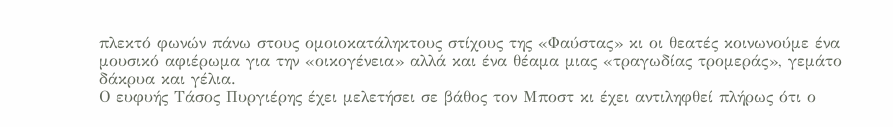πλεκτό φωνών πάνω στους ομοιοκατάληκτους στίχους της «Φαύστας» κι οι θεατές κοινωνούμε ένα μουσικό αφιέρωμα για την «οικογένεια» αλλά και ένα θέαμα μιας «τραγωδίας τρομεράς», γεμάτο δάκρυα και γέλια.
Ο ευφυής Τάσος Πυργιέρης έχει μελετήσει σε βάθος τον Μποστ κι έχει αντιληφθεί πλήρως ότι ο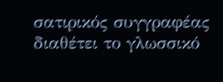σατιρικός συγγραφέας διαθέτει το γλωσσικό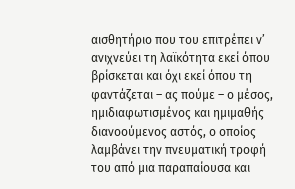αισθητήριο που του επιτρέπει ν’ ανιχνεύει τη λαϊκότητα εκεί όπου βρίσκεται και όχι εκεί όπου τη φαντάζεται – ας πούμε – ο μέσος, ημιδιαφωτισμένος και ημιμαθής διανοούμενος αστός, ο οποίος λαμβάνει την πνευματική τροφή του από μια παραπαίουσα και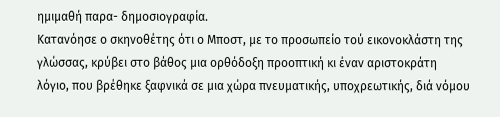ημιμαθή παρα- δημοσιογραφία.
Κατανόησε ο σκηνοθέτης ότι ο Μποστ, με το προσωπείο τού εικονοκλάστη της γλώσσας, κρύβει στο βάθος μια ορθόδοξη προοπτική κι έναν αριστοκράτη λόγιο, που βρέθηκε ξαφνικά σε μια χώρα πνευματικής, υποχρεωτικής, διά νόμου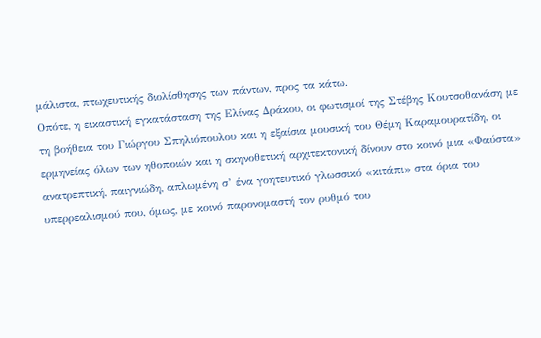μάλιστα, πτωχευτικής διολίσθησης των πάντων, προς τα κάτω.
Οπότε, η εικαστική εγκατάσταση της Ελίνας Δράκου, οι φωτισμοί της Στέβης Κουτσοθανάση με τη βοήθεια του Γιώργου Σπηλιόπουλου και η εξαίσια μουσική του Θέμη Καραμουρατίδη, οι ερμηνείας όλων των ηθοποιών και η σκηνοθετική αρχιτεκτονική δίνουν στο κοινό μια «Φαύστα» ανατρεπτική, παιγνιώδη, απλωμένη σ’ ένα γοητευτικό γλωσσικό «κιτάπι» στα όρια του υπερρεαλισμού που, όμως, με κοινό παρονομαστή τον ρυθμό του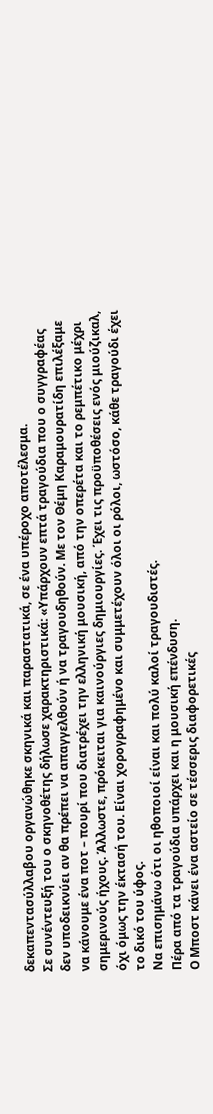δεκαπεντασύλλαβου οργανώθηκε σκηνικά και παραστατικά, σε ένα υπέροχο αποτέλεσμα.
Σε συνέντευξή του ο σκηνοθέτης δήλωσε χαρακτηριστικά: «Υπάρχουν επτά τραγούδια που ο συγγραφέας δεν υποδεικνύει αν θα πρέπει να απαγγελθούν ή να τραγουδηθούν. Με τον Θέμη Καραμουρατίδη επιλέξαμε να κάνουμε ένα ποτ – πουρί που διατρέχει την ελληνική μουσική, από την οπερέτα και το ρεμπέτικο μέχρι σημερινούς ήχους. Άλλωστε, πρόκειται για καινούργιες δημιουργίες. Έχει τις προϋποθέσεις ενός μιούζικαλ, όχι όμως την έκτασή του. Είναι χορογραφημένο και συμμετέχουν όλοι οι ρόλοι, ωστόσο, κάθε τραγούδι έχει το δικό του ύφος.
Να επισημάνω ότι οι ηθοποιοί είναι και πολύ καλοί τραγουδιστές.
Πέρα από τα τραγούδια υπάρχει και η μουσική επένδυση.
Ο Μποστ κάνει ένα αστείο σε τέσσερις διαφορετικές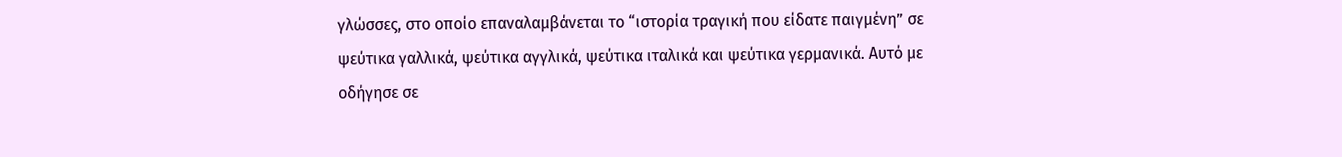γλώσσες, στο οποίο επαναλαμβάνεται το “ιστορία τραγική που είδατε παιγμένη” σε ψεύτικα γαλλικά, ψεύτικα αγγλικά, ψεύτικα ιταλικά και ψεύτικα γερμανικά. Αυτό με οδήγησε σε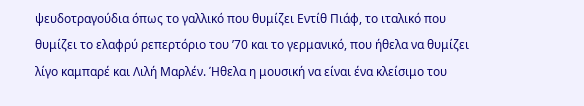ψευδοτραγούδια όπως το γαλλικό που θυμίζει Εντίθ Πιάφ, το ιταλικό που θυμίζει το ελαφρύ ρεπερτόριο του ’70 και το γερμανικό, που ήθελα να θυμίζει λίγο καμπαρέ και Λιλή Μαρλέν. Ήθελα η μουσική να είναι ένα κλείσιμο του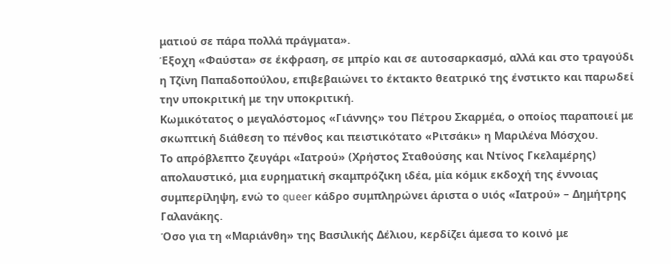ματιού σε πάρα πολλά πράγματα».
Έξοχη «Φαύστα» σε έκφραση, σε μπρίο και σε αυτοσαρκασμό, αλλά και στο τραγούδι η Τζίνη Παπαδοπούλου, επιβεβαιώνει το έκτακτο θεατρικό της ένστικτο και παρωδεί την υποκριτική με την υποκριτική.
Κωμικότατος ο μεγαλόστομος «Γιάννης» του Πέτρου Σκαρμέα, ο οποίος παραποιεί με σκωπτική διάθεση το πένθος και πειστικότατο «Ριτσάκι» η Μαριλένα Μόσχου.
Το απρόβλεπτο ζευγάρι «Ιατρού» (Χρήστος Σταθούσης και Ντίνος Γκελαμέρης) απολαυστικό, μια ευρηματική σκαμπρόζικη ιδέα, μία κόμικ εκδοχή της έννοιας συμπερίληψη, ενώ το queer κάδρο συμπληρώνει άριστα ο υιός «Ιατρού» – Δημήτρης Γαλανάκης.
Όσο για τη «Μαριάνθη» της Βασιλικής Δέλιου, κερδίζει άμεσα το κοινό με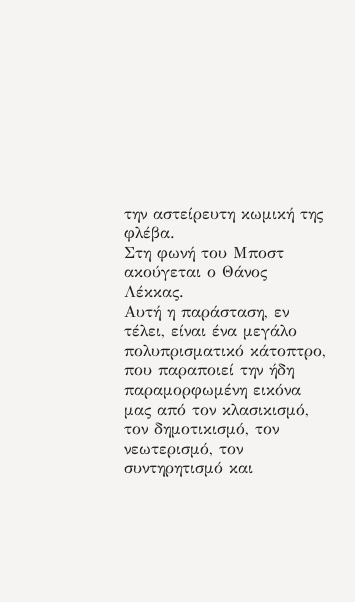την αστείρευτη κωμική της φλέβα.
Στη φωνή του Μποστ ακούγεται ο Θάνος Λέκκας.
Αυτή η παράσταση, εν τέλει, είναι ένα μεγάλο πολυπρισματικό κάτοπτρο, που παραποιεί την ήδη παραμορφωμένη εικόνα μας από τον κλασικισμό, τον δημοτικισμό, τον νεωτερισμό, τον συντηρητισμό και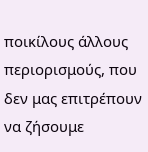ποικίλους άλλους περιορισμούς, που δεν μας επιτρέπουν να ζήσουμε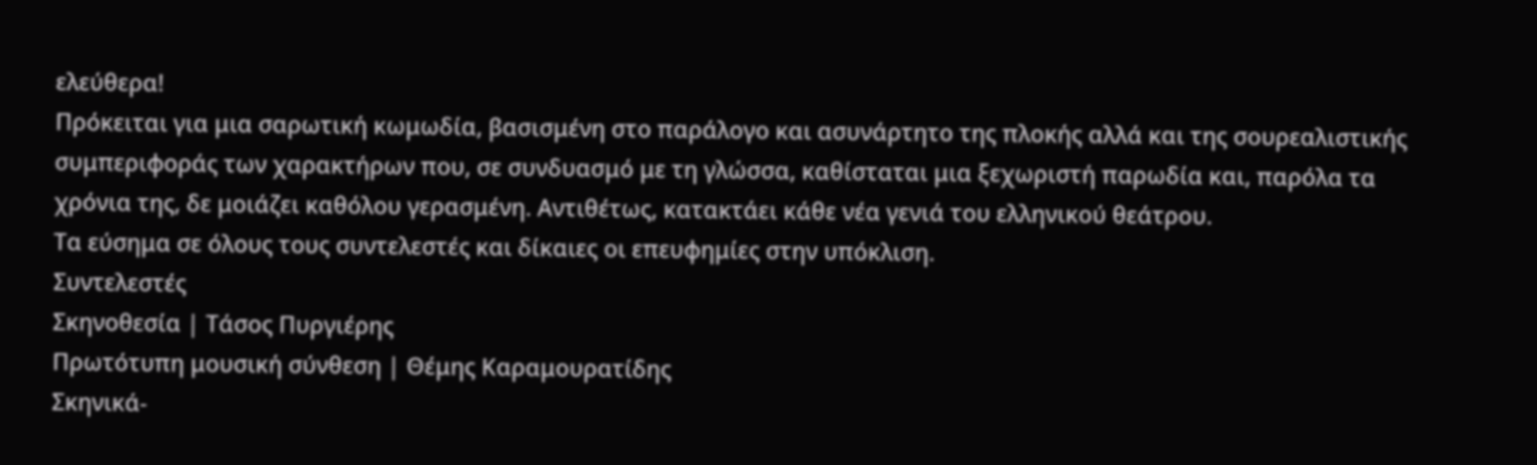ελεύθερα!
Πρόκειται για μια σαρωτική κωμωδία, βασισμένη στο παράλογο και ασυνάρτητο της πλοκής αλλά και της σουρεαλιστικής συμπεριφοράς των χαρακτήρων που, σε συνδυασμό με τη γλώσσα, καθίσταται μια ξεχωριστή παρωδία και, παρόλα τα χρόνια της, δε μοιάζει καθόλου γερασμένη. Αντιθέτως, κατακτάει κάθε νέα γενιά του ελληνικού θεάτρου.
Τα εύσημα σε όλους τους συντελεστές και δίκαιες οι επευφημίες στην υπόκλιση.
Συντελεστές
Σκηνοθεσία | Τάσος Πυργιέρης
Πρωτότυπη μουσική σύνθεση | Θέμης Καραμουρατίδης
Σκηνικά-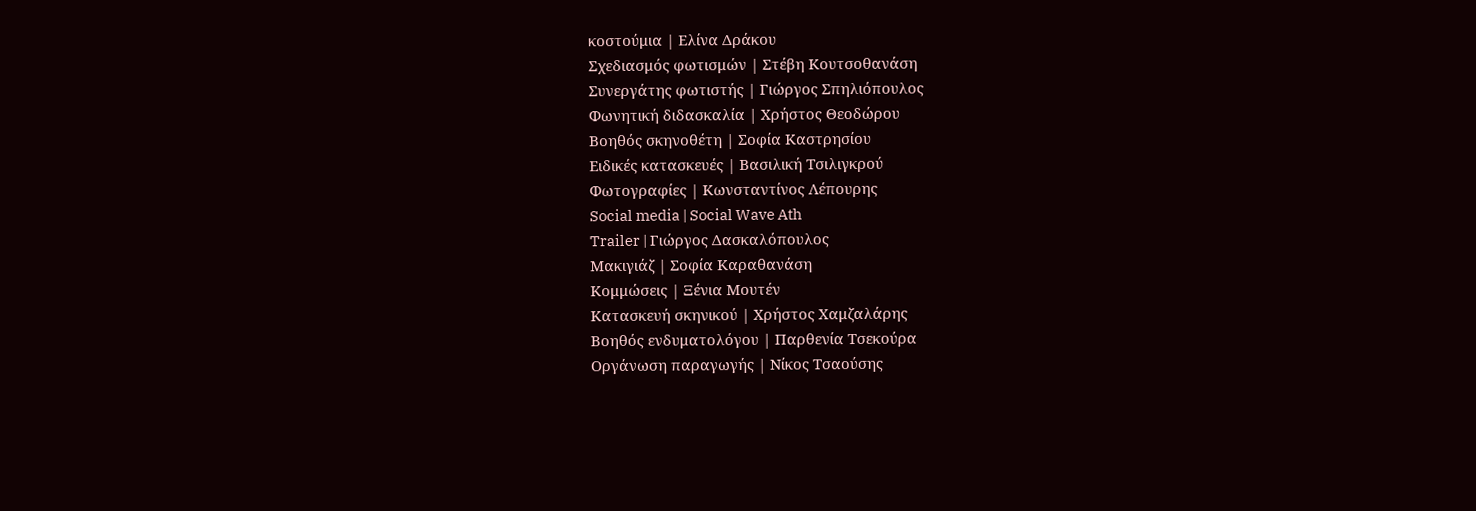κοστούμια | Ελίνα Δράκου
Σχεδιασμός φωτισμών | Στέβη Κουτσοθανάση
Συνεργάτης φωτιστής | Γιώργος Σπηλιόπουλος
Φωνητική διδασκαλία | Χρήστος Θεοδώρου
Βοηθός σκηνοθέτη | Σοφία Καστρησίου
Ειδικές κατασκευές | Βασιλική Τσιλιγκρού
Φωτογραφίες | Κωνσταντίνος Λέπουρης
Social media | Social Wave Ath
Trailer | Γιώργος Δασκαλόπουλος
Μακιγιάζ | Σοφία Καραθανάση
Κομμώσεις | Ξένια Μουτέν
Κατασκευή σκηνικού | Χρήστος Χαμζαλάρης
Βοηθός ενδυματολόγου | Παρθενία Τσεκούρα
Οργάνωση παραγωγής | Νίκος Τσαούσης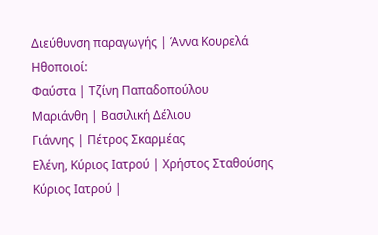Διεύθυνση παραγωγής | Άννα Κουρελά
Ηθοποιοί:
Φαύστα | Τζίνη Παπαδοπούλου
Μαριάνθη | Βασιλική Δέλιου
Γιάννης | Πέτρος Σκαρμέας
Ελένη, Κύριος Ιατρού | Χρήστος Σταθούσης
Κύριος Ιατρού |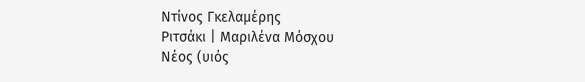Ντίνος Γκελαμέρης
Ριτσάκι | Μαριλένα Μόσχου
Νέος (υιός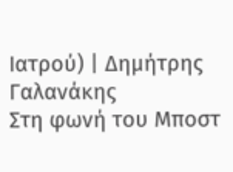Ιατρού) | Δημήτρης Γαλανάκης
Στη φωνή του Μποστ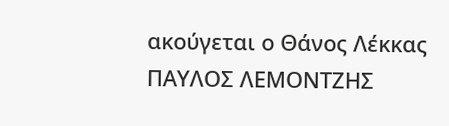ακούγεται ο Θάνος Λέκκας
ΠΑΥΛΟΣ ΛΕΜΟΝΤΖΗΣ